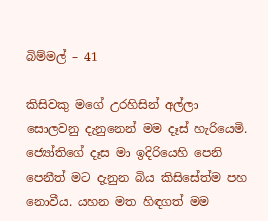බිම්මල් – 41

කිසිවකු මගේ උරහිසින් අල්ලා සොලවනු දැනුනෙන් මම දෑස් හැරියෙමි. ජ්‍යෝතිගේ දෑස මා ඉදිරියෙහි පෙනි පෙනීත් මට දැනුන බිය කිසිසේත්ම පහ නොවීය. යහන මත හිඳගත් මම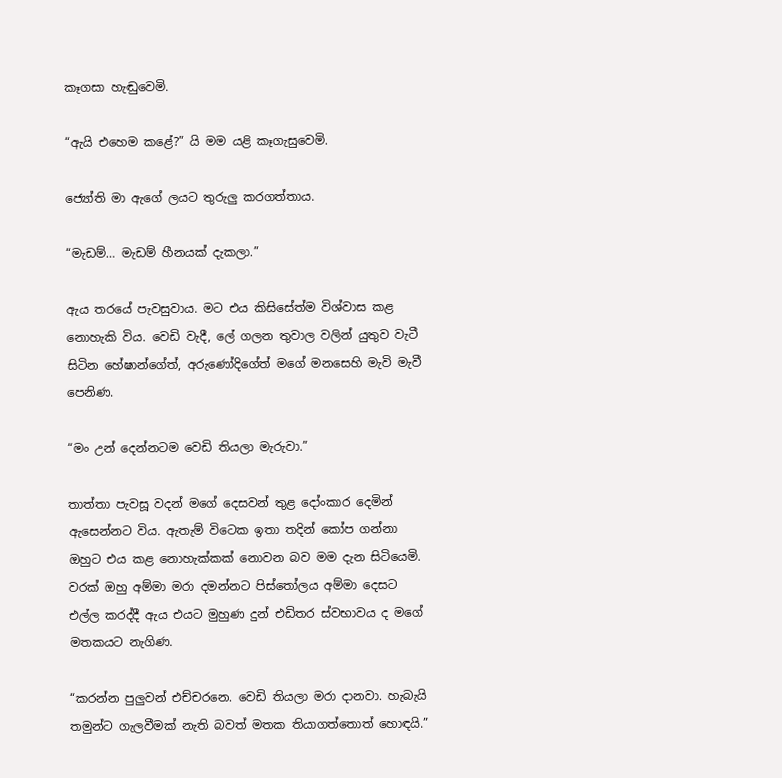කෑගසා හැඬුවෙමි.

“ඇයි එහෙම කළේ?” යි මම යළි කෑගැසුවෙමි.

ජ්‍යෝති මා ඇගේ ලයට තුරුලු කරගත්තාය.

“මැඩම්… මැඩම් හීනයක් දැකලා.”

ඇය තරයේ පැවසුවාය. මට එය කිසිසේත්ම විශ්වාස කළ නොහැකි විය. වෙඩි වැදී, ලේ ගලන තුවාල වලින් යුතුව වැටී සිටින හේෂාන්ගේත්, අරුණෝදිගේත් මගේ මනසෙහි මැවි මැවී පෙනිණ.

“මං උන් දෙන්නටම වෙඩි තියලා මැරුවා.”

තාත්තා පැවසූ වදන් මගේ දෙසවන් තුළ දෝංකාර දෙමින් ඇසෙන්නට විය. ඇතැම් විටෙක ඉතා තදින් කෝප ගන්නා ඔහුට එය කළ නොහැක්කක් නොවන බව මම දැන සිටියෙමි. වරක් ඔහු අම්මා මරා දමන්නට පිස්තෝලය අම්මා දෙසට එල්ල කරද්දී ඇය එයට මුහුණ දුන් එඩිතර ස්වභාවය ද මගේ මතකයට නැගිණ.

“කරන්න පුලුවන් එච්චරනෙ. වෙඩි තියලා මරා දානවා. හැබැයි තමුන්ට ගැලවීමක් නැති බවත් මතක තියාගත්තොත් හොඳයි.”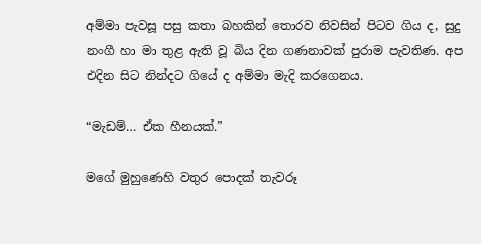අම්මා පැවසූ පසු කතා බහකින් තොරව නිවසින් පිටව ගිය ද, සුදු නංගී හා මා තුළ ඇති වූ බිය දින ගණනාවක් පුරාම පැවතිණ. අප එදින සිට නින්දට ගියේ ද අම්මා මැදි කරගෙනය.

“මැඩම්… ඒක හීනයක්.”

මගේ මුහුණෙහි වතුර පොදක් තැවරූ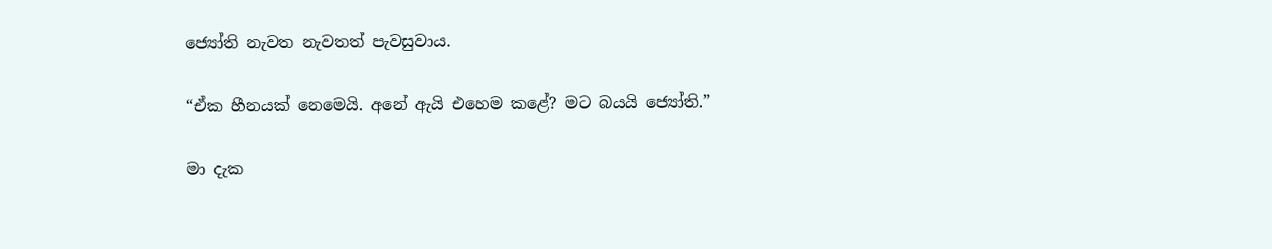ජ්‍යෝති නැවත නැවතත් පැවසුවාය.

“ඒක හීනයක් නෙමෙයි. අනේ ඇයි එහෙම කළේ? මට බයයි ජ්‍යෝති.”

මා දැක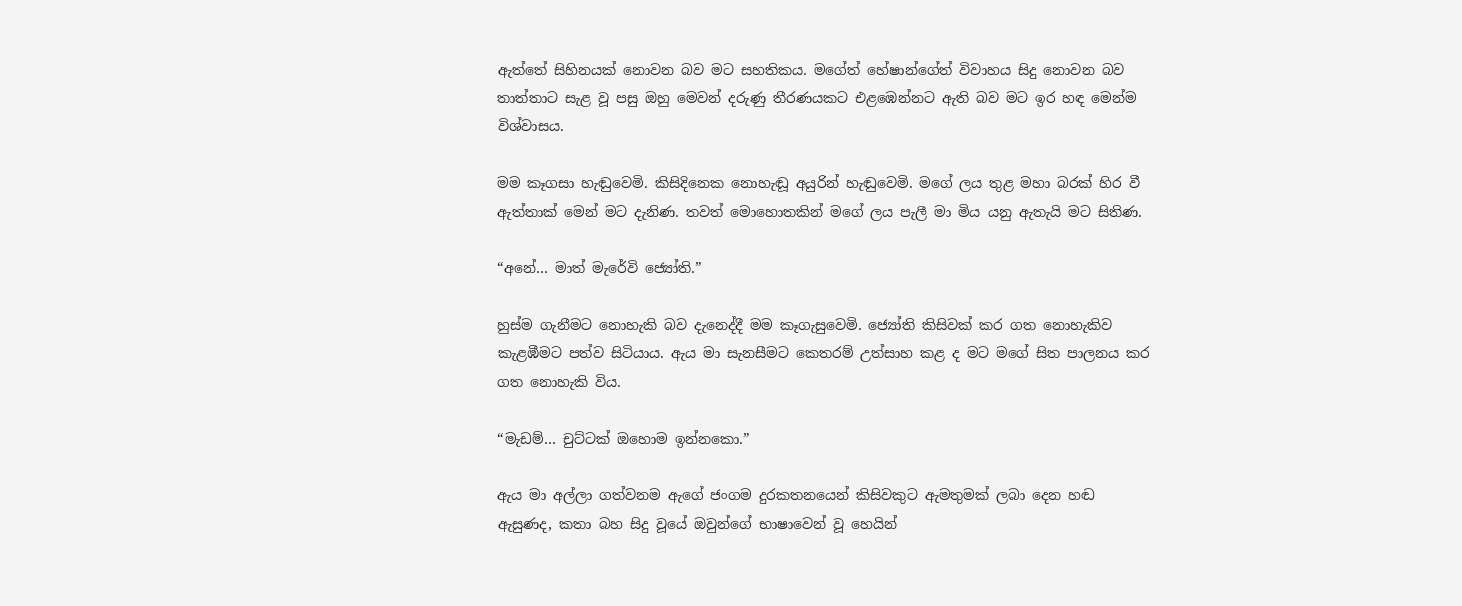ඇත්තේ සිහිනයක් නොවන බව මට සහතිකය. මගේත් හේෂාන්ගේත් විවාහය සිදු නොවන බව තාත්තාට සැළ වූ පසු ඔහු මෙවන් දරුණු තීරණයකට එළඹෙන්නට ඇති බව මට ඉර හඳ මෙන්ම විශ්වාසය.

මම කෑගසා හැඬුවෙමි. කිසිදිනෙක නොහැඬූ අයුරින් හැඬුවෙමි. මගේ ලය තුළ මහා බරක් හිර වී ඇත්තාක් මෙන් මට දැනිණ. තවත් මොහොතකින් මගේ ලය පැලී මා මිය යනු ඇතැයි මට සිතිණ.

“අනේ… මාත් මැරේවි ජ්‍යෝති.”

හුස්ම ගැනීමට නොහැකි බව දැනෙද්දී මම කෑගැසුවෙමි. ජ්‍යෝති කිසිවක් කර ගත නොහැකිව කැළඹීමට පත්ව සිටියාය. ඇය මා සැනසීමට කෙතරම් උත්සාහ කළ ද මට මගේ සිත පාලනය කර ගත නොහැකි විය.

“මැඩම්… චුට්ටක් ඔහොම ඉන්නකො.”

ඇය මා අල්ලා ගත්වනම ඇගේ ජංගම දුරකතනයෙන් කිසිවකුට ඇමතුමක් ලබා දෙන හඬ ඇසුණද, කතා බහ සිදු වූයේ ඔවුන්ගේ භාෂාවෙන් වූ හෙයින්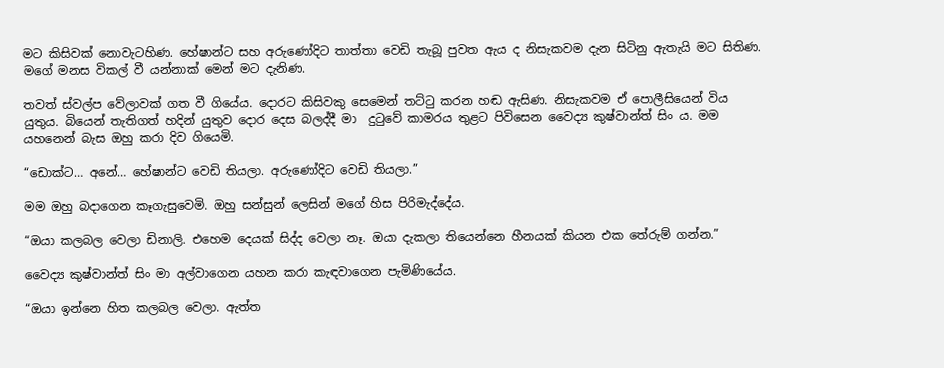මට කිසිවක් නොවැටහිණ. හේෂාන්ට සහ අරුණෝදිට තාත්තා වෙඩි තැබූ පුවත ඇය ද නිසැකවම දැන සිටිනු ඇතැයි මට සිතිණ. මගේ මනස විකල් වී යන්නාක් මෙන් මට දැනිණ.

තවත් ස්වල්ප වේලාවක් ගත වී ගියේය. දොරට කිසිවකු සෙමෙන් තට්ටු කරන හඬ ඇසිණ. නිසැකවම ඒ පොලීසියෙන් විය යුතුය. බියෙන් තැතිගත් හදින් යුතුව දොර දෙස බලද්දී මා  දුටුවේ කාමරය තුළට පිවිසෙන වෛද්‍ය කුෂ්වාන්ත් සිං ය. මම යහනෙන් බැස ඔහු කරා දිව ගියෙමි.

“ඩොක්ට… අනේ… හේෂාන්ට වෙඩි තියලා. අරුණෝදිට වෙඩි තියලා.”

මම ඔහු බදාගෙන කෑගැසුවෙමි. ඔහු සන්සුන් ලෙසින් මගේ හිස පිරිමැද්දේය.

“ඔයා කලබල වෙලා ඩිනාලි. එහෙම දෙයක් සිද්ද වෙලා නෑ. ඔයා දැකලා තියෙන්නෙ හීනයක් කියන එක තේරුම් ගන්න.”

වෛද්‍ය කුෂ්වාන්ත් සිං මා අල්වාගෙන යහන කරා කැඳවාගෙන පැමිණියේය.

“ඔයා ඉන්නෙ හිත කලබල වෙලා. ඇත්ත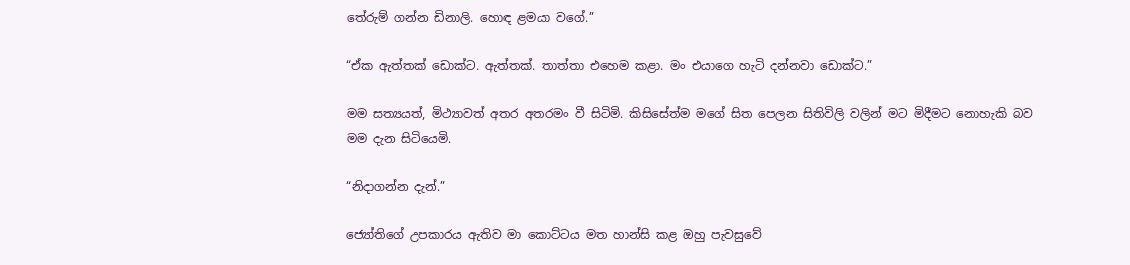තේරුම් ගන්න ඩිනාලි. හොඳ ළමයා වගේ.”

“ඒක ඇත්තක් ඩොක්ට. ඇත්තක්. තාත්තා එහෙම කළා. මං එයාගෙ හැටි දන්නවා ඩොක්ට.”

මම සත්‍යයත්, මිථ්‍යාවත් අතර අතරමං වී සිටිමි. කිසිසේත්ම මගේ සිත පෙලන සිතිවිලි වලින් මට මිදීමට නොහැකි බව මම දැන සිටියෙමි.

“නිදාගන්න දැන්.”

ජ්‍යෝතිගේ උපකාරය ඇතිව මා කොට්ටය මත හාන්සි කළ ඔහු පැවසුවේ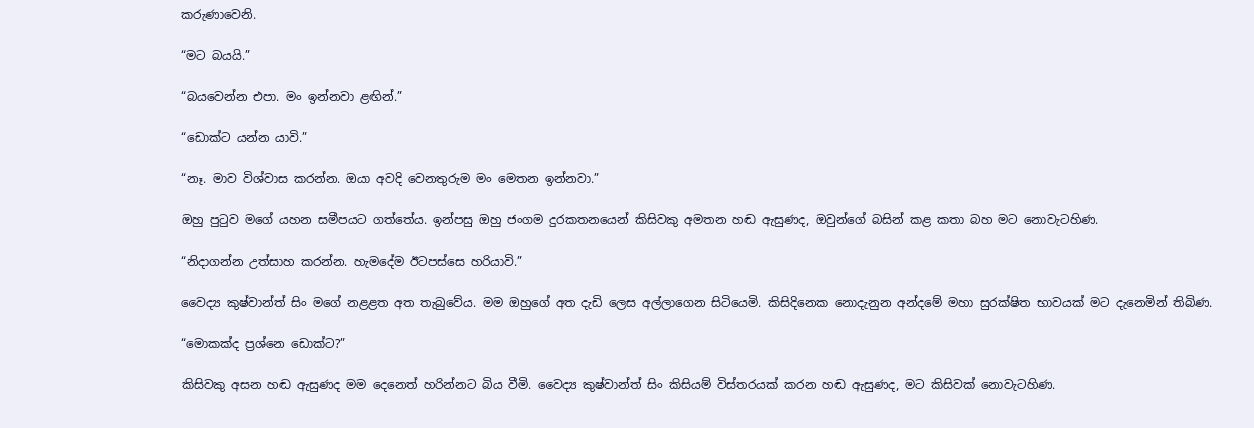කරුණාවෙනි.

“මට බයයි.”

“බයවෙන්න එපා. මං ඉන්නවා ළඟින්.”

“ඩොක්ට යන්න යාවි.”

“නෑ. මාව විශ්වාස කරන්න. ඔයා අවදි වෙනතුරුම මං මෙතන ඉන්නවා.”

ඔහු පුටුව මගේ යහන සමීපයට ගත්තේය. ඉන්පසු ඔහු ජංගම දුරකතනයෙන් කිසිවකු අමතන හඬ ඇසුණද, ඔවුන්ගේ බසින් කළ කතා බහ මට නොවැටහිණ.

“නිදාගන්න උත්සාහ කරන්න. හැමදේම ඊටපස්සෙ හරියාවි.”

වෛද්‍ය කුෂ්වාන්ත් සිං මගේ නළළත අත තැබුවේය. මම ඔහුගේ අත දැඩි ලෙස අල්ලාගෙන සිටියෙමි. කිසිදිනෙක නොදැනුන අන්දමේ මහා සුරක්ෂිත භාවයක් මට දැනෙමින් තිබිණ.

“මොකක්ද ප්‍රශ්නෙ ඩොක්ට?”

කිසිවකු අසන හඬ ඇසුණද මම දෙනෙත් හරින්නට බිය වීමි. වෛද්‍ය කුෂ්වාන්ත් සිං කිසියම් විස්තරයක් කරන හඬ ඇසුණද, මට කිසිවක් නොවැටහිණ.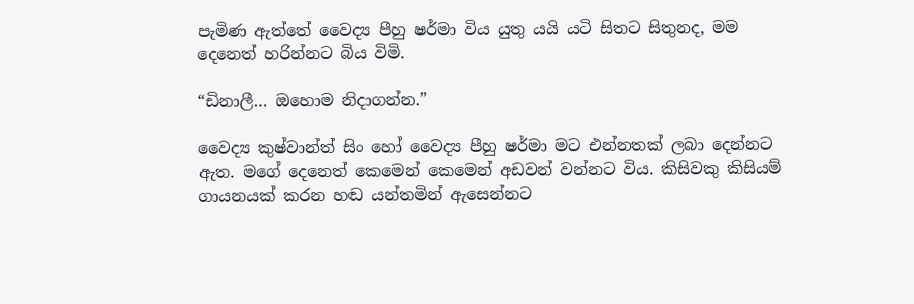පැමිණ ඇත්තේ වෛද්‍ය පීහු ෂර්මා විය යුතු යයි යටි සිතට සිතුනද, මම දෙනෙත් හරින්නට බිය විමි.

“ඩිනාලී… ඔහොම නිදාගන්න.”

වෛද්‍ය කුෂ්වාන්ත් සිං හෝ වෛද්‍ය පීහු ෂර්මා මට එන්නතක් ලබා දෙන්නට ඇත. මගේ දෙනෙත් කෙමෙන් කෙමෙන් අඩවන් වන්නට විය. කිසිවකු කිසියම් ගායනයක් කරන හඬ යන්තමින් ඇසෙන්නට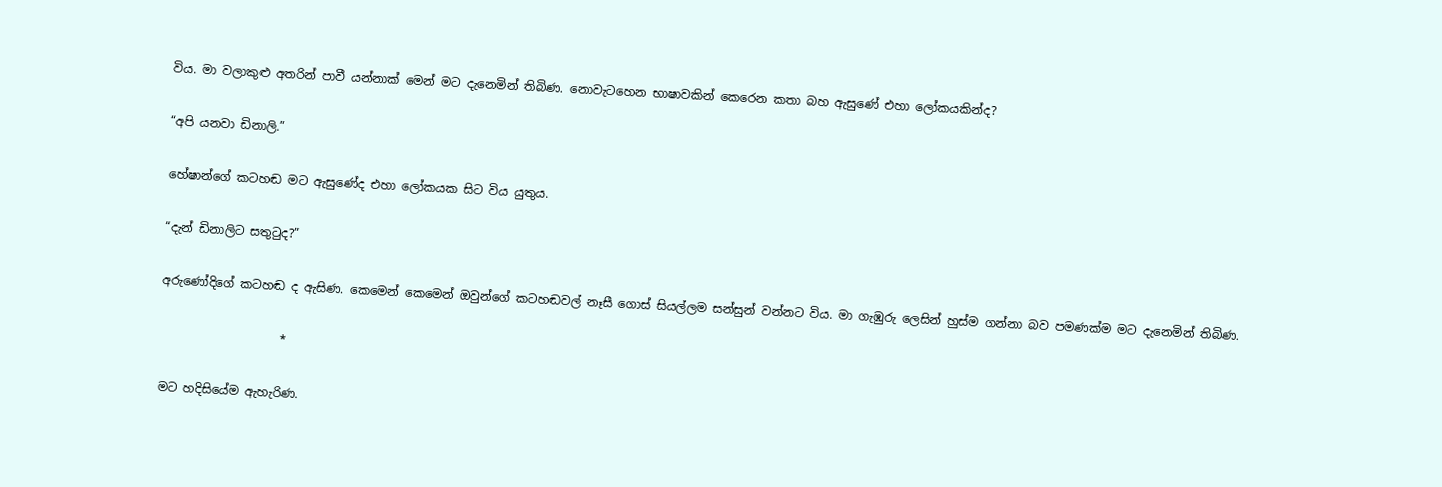විය. මා වලාකුළු අතරින් පාවී යන්නාක් මෙන් මට දැනෙමින් තිබිණ. නොවැටහෙන භාෂාවකින් කෙරෙන කතා බහ ඇසුණේ එහා ලෝකයකින්ද?

“අපි යනවා ඩිනාලි.”

හේෂාන්ගේ කටහඬ මට ඇසුණේද එහා ලෝකයක සිට විය යුතුය.

“දැන් ඩිනාලිට සතුටුද?”

අරුණෝදිගේ කටහඬ ද ඇසිණ. කෙමෙන් කෙමෙන් ඔවුන්ගේ කටහඬවල් නෑසී ගොස් සියල්ලම සන්සුන් වන්නට විය. මා ගැඹුරු ලෙසින් හුස්ම ගන්නා බව පමණක්ම මට දැනෙමින් තිබිණ.

                    *

මට හදිසියේම ඇහැරිණ.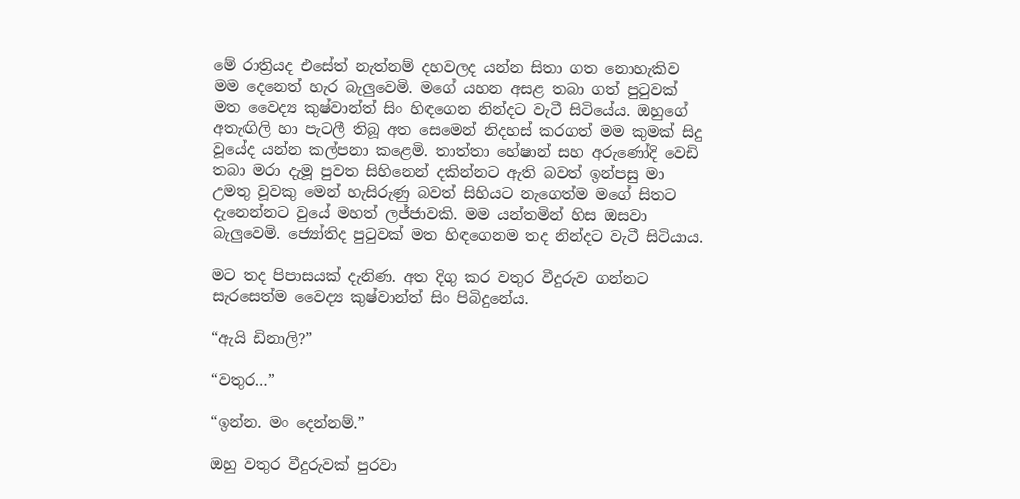මේ රාත්‍රියද එසේත් නැත්නම් දහවලද යන්න සිතා ගත නොහැකිව මම දෙනෙත් හැර බැලුවෙමි. මගේ යහන අසළ තබා ගත් පුටුවක් මත වෛද්‍ය කුෂ්වාන්ත් සිං හිඳගෙන නින්දට වැටී සිටියේය. ඔහුගේ අතැඟිලි හා පැටලී තිබූ අත සෙමෙන් නිදහස් කරගත් මම කුමක් සිදු වූයේද යන්න කල්පනා කළෙමි. තාත්තා හේෂාන් සහ අරුණෝදි වෙඩි තබා මරා දැමූ පුවත සිහිනෙන් දකින්නට ඇති බවත් ඉන්පසු මා උමතු වූවකු මෙන් හැසිරුණු බවත් සිහියට නැගෙත්ම මගේ සිතට දැනෙන්නට වුයේ මහත් ලජ්ජාවකි. මම යන්තමින් හිස ඔසවා බැලුවෙමි. ජ්‍යෝතිද පුටුවක් මත හිඳගෙනම තද නින්දට වැටී සිටියාය.

මට තද පිපාසයක් දැනිණ. අත දිගු කර වතුර වීදුරුව ගන්නට සැරසෙත්ම වෛද්‍ය කුෂ්වාන්ත් සිං පිබිදුනේය.

“ඇයි ඩිනාලි?”

“වතුර…”

“ඉන්න. මං දෙන්නම්.”

ඔහු වතුර වීදුරුවක් පුරවා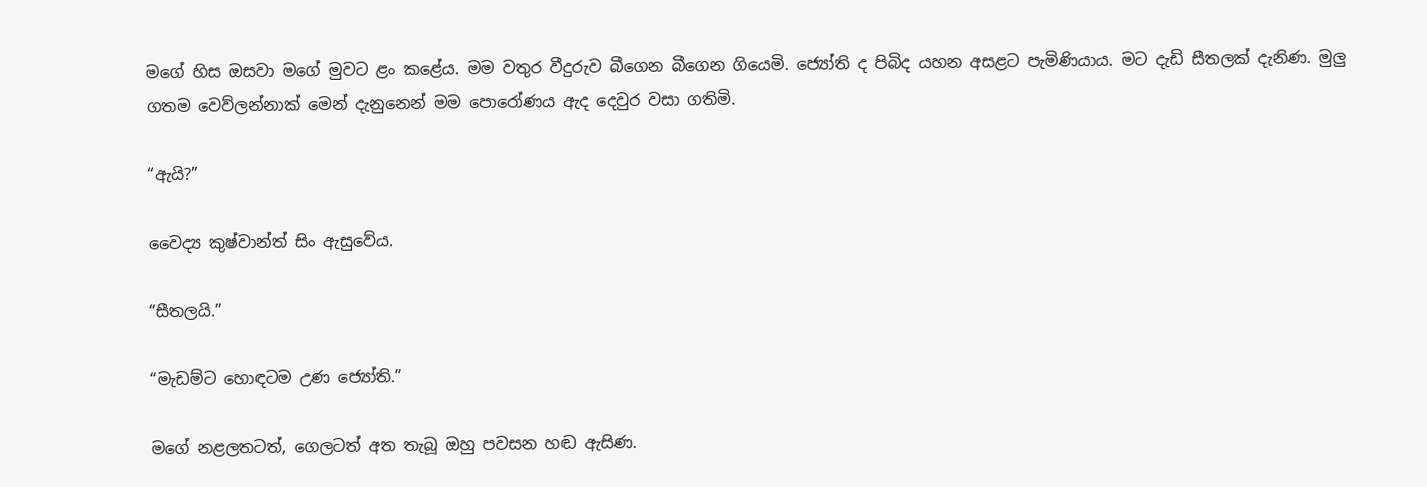මගේ හිස ඔසවා මගේ මුවට ළං කළේය. මම වතුර වීදුරුව බීගෙන බීගෙන ගියෙමි. ජ්‍යෝති ද පිබිද යහන අසළට පැමිණියාය. මට දැඩි සීතලක් දැනිණ. මුලු ගතම වෙව්ලන්නාක් මෙන් දැනුනෙන් මම පොරෝණය ඇද දෙවුර වසා ගතිමි.

“ඇයි?”

වෛද්‍ය කුෂ්වාන්ත් සිං ඇසුවේය.

“සීතලයි.”

“මැඩම්ට හොඳටම උණ ජ්‍යෝති.”

මගේ නළලතටත්, ගෙලටත් අත තැබූ ඔහු පවසන හඬ ඇසිණ.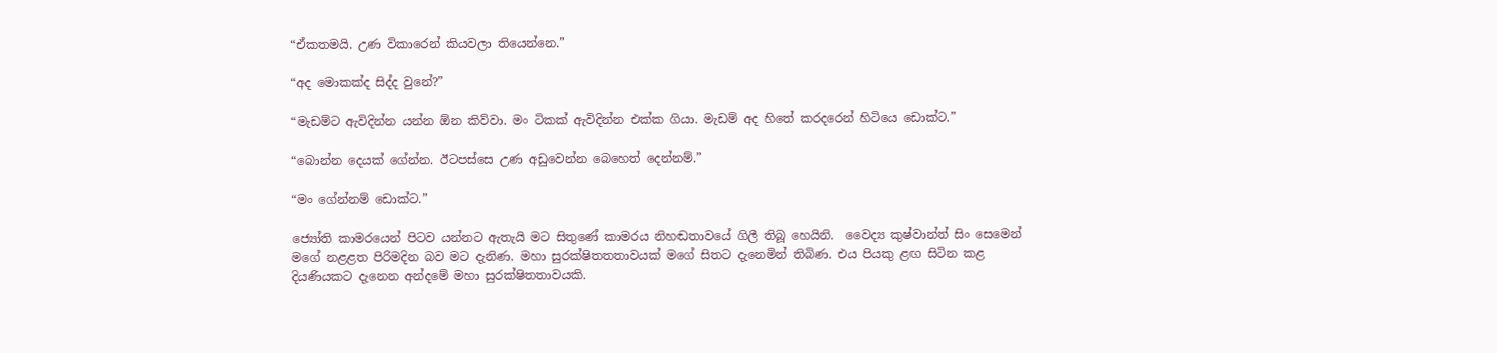“ඒකතමයි. උණ විකාරෙන් කියවලා තියෙන්නෙ.”

“අද මොකක්ද සිද්ද වුනේ?”

“මැඩම්ට ඇවිදින්න යන්න ඕන කිව්වා. මං ටිකක් ඇවිදින්න එක්ක ගියා. මැඩම් අද හිතේ කරදරෙන් හිටියෙ ඩොක්ට.”

“බොන්න දෙයක් ගේන්න. ඊටපස්සෙ උණ අඩුවෙන්න බෙහෙත් දෙන්නම්.”

“මං ගේන්නම් ඩොක්ට.”

ජ්‍යෝති කාමරයෙන් පිටව යන්නට ඇතැයි මට සිතුණේ කාමරය නිහඬතාවයේ ගිලී තිබූ හෙයිනි.  වෛද්‍ය කුෂ්වාන්ත් සිං සෙමෙන් මගේ නළළත පිරිමදින බව මට දැනිණ. මහා සුරක්ෂිතතතාවයක් මගේ සිතට දැනෙමින් තිබිණ. එය පියකු ළඟ සිටින කළ දියණියකට දැනෙන අන්දමේ මහා සුරක්ෂිතතාවයකි.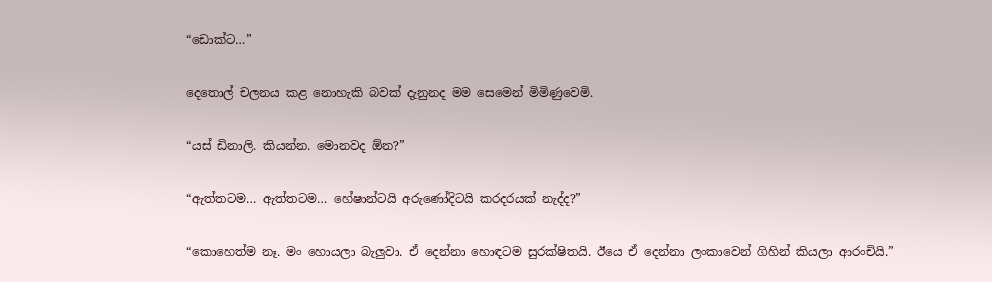“ඩොක්ට…”

දෙතොල් චලනය කළ නොහැකි බවක් දැනුනද මම සෙමෙන් මිමිණුවෙමි.

“යස් ඩිනාලි. කියන්න. මොනවද ඕන?”

“ඇත්තටම… ඇත්තටම… හේෂාන්ටයි අරුණෝදිටයි කරදරයක් නැද්ද?”

“කොහෙත්ම නෑ. මං හොයලා බැලුවා. ඒ දෙන්නා හොඳටම සුරක්ෂිතයි. ඊයෙ ඒ දෙන්නා ලංකාවෙන් ගිහින් කියලා ආරංචියි.”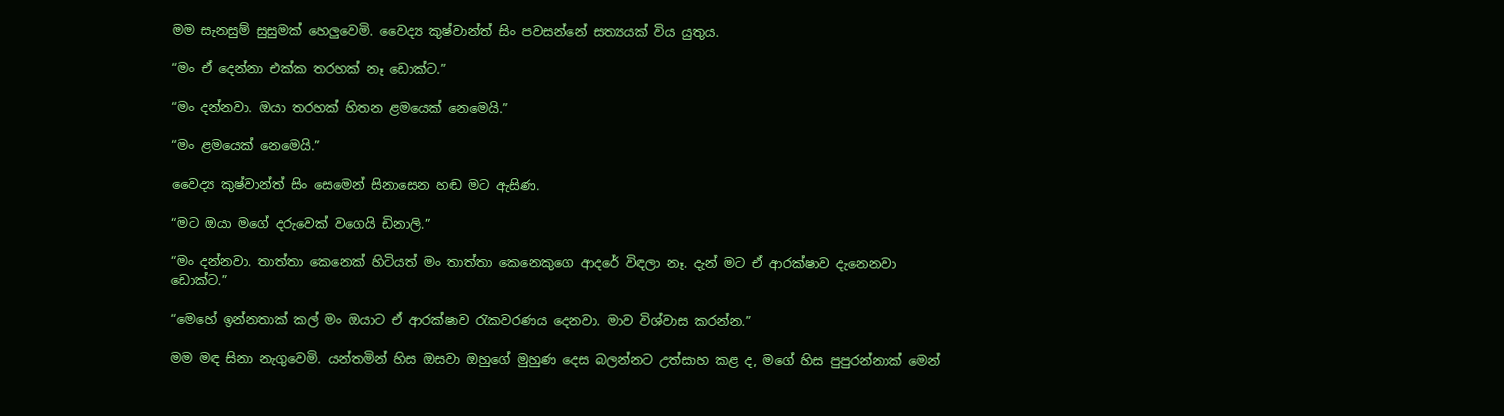මම සැනසුම් සුසුමක් හෙලුවෙමි. වෛද්‍ය කුෂ්වාන්ත් සිං පවසන්නේ සත්‍යයක් විය යුතුය.

“මං ඒ දෙන්නා එක්ක තරහක් නෑ ඩොක්ට.”

“මං දන්නවා. ඔයා තරහක් හිතන ළමයෙක් නෙමෙයි.”

“මං ළමයෙක් නෙමෙයි.”

වෛද්‍ය කුෂ්වාන්ත් සිං සෙමෙන් සිනාසෙන හඬ මට ඇසිණ.

“මට ඔයා මගේ දරුවෙක් වගෙයි ඩිනාලි.”

“මං දන්නවා. තාත්තා කෙනෙක් හිටියත් මං තාත්තා කෙනෙකුගෙ ආදරේ විඳලා නෑ. දැන් මට ඒ ආරක්ෂාව දැනෙනවා ඩොක්ට.”

“මෙහේ ඉන්නතාක් කල් මං ඔයාට ඒ ආරක්ෂාව රැකවරණය දෙනවා. මාව විශ්වාස කරන්න.”

මම මඳ සිනා නැගුවෙමි. යන්තමින් හිස ඔසවා ඔහුගේ මුහුණ දෙස බලන්නට උත්සාහ කළ ද, මගේ හිස පුපුරන්නාක් මෙන්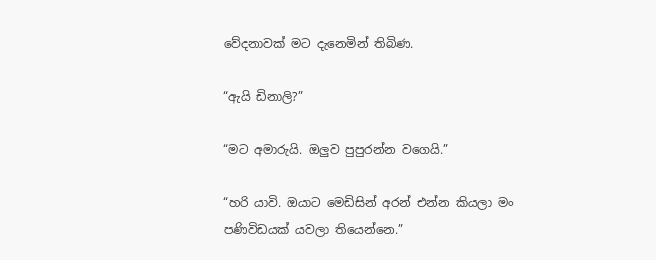වේදනාවක් මට දැනෙමින් තිබිණ.

“ඇයි ඩිනාලි?”

“මට අමාරුයි. ඔලුව පුපුරන්න වගෙයි.”

“හරි යාවි. ඔයාට මෙඩිසින් අරන් එන්න කියලා මං පණිවිඩයක් යවලා තියෙන්නෙ.”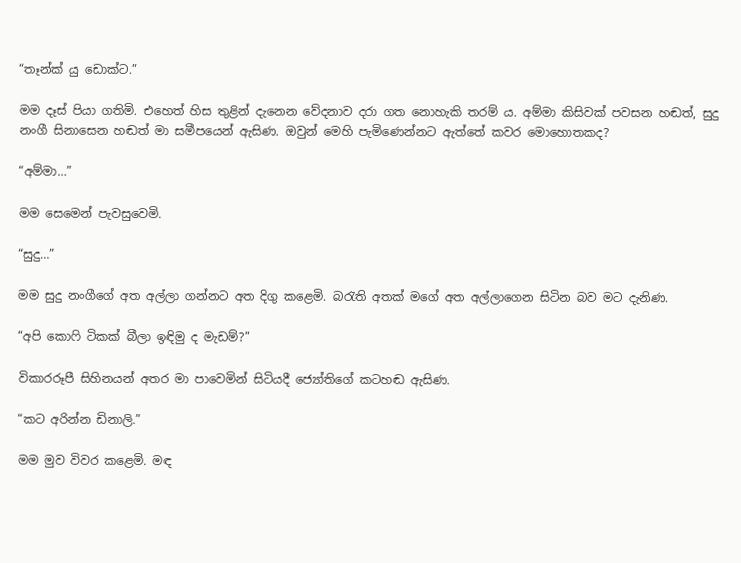“තෑන්ක් යු ඩොක්ට.”

මම දෑස් පියා ගතිමි. එහෙත් හිස තුළින් දැනෙන වේදනාව දරා ගත නොහැකි තරම් ය. අම්මා කිසිවක් පවසන හඬත්, සුදු නංගී සිනාසෙන හඬත් මා සමීපයෙන් ඇසිණ. ඔවුන් මෙහි පැමිණෙන්නට ඇත්තේ කවර මොහොතකද?

“අම්මා…”

මම සෙමෙන් පැවසුවෙමි.

“සුදු…”

මම සුදු නංගීගේ අත අල්ලා ගන්නට අත දිගු කළෙමි. බරැති අතක් මගේ අත අල්ලාගෙන සිටින බව මට දැනිණ.

“අපි කොෆි ටිකක් බීලා ඉඳිමු ද මැඩම්?”

විකාරරූපී සිහිනයන් අතර මා පාවෙමින් සිටියදී ජ්‍යෝතිගේ කටහඬ ඇසිණ.

“කට අරින්න ඩිනාලි.”

මම මුව විවර කළෙමි. මඳ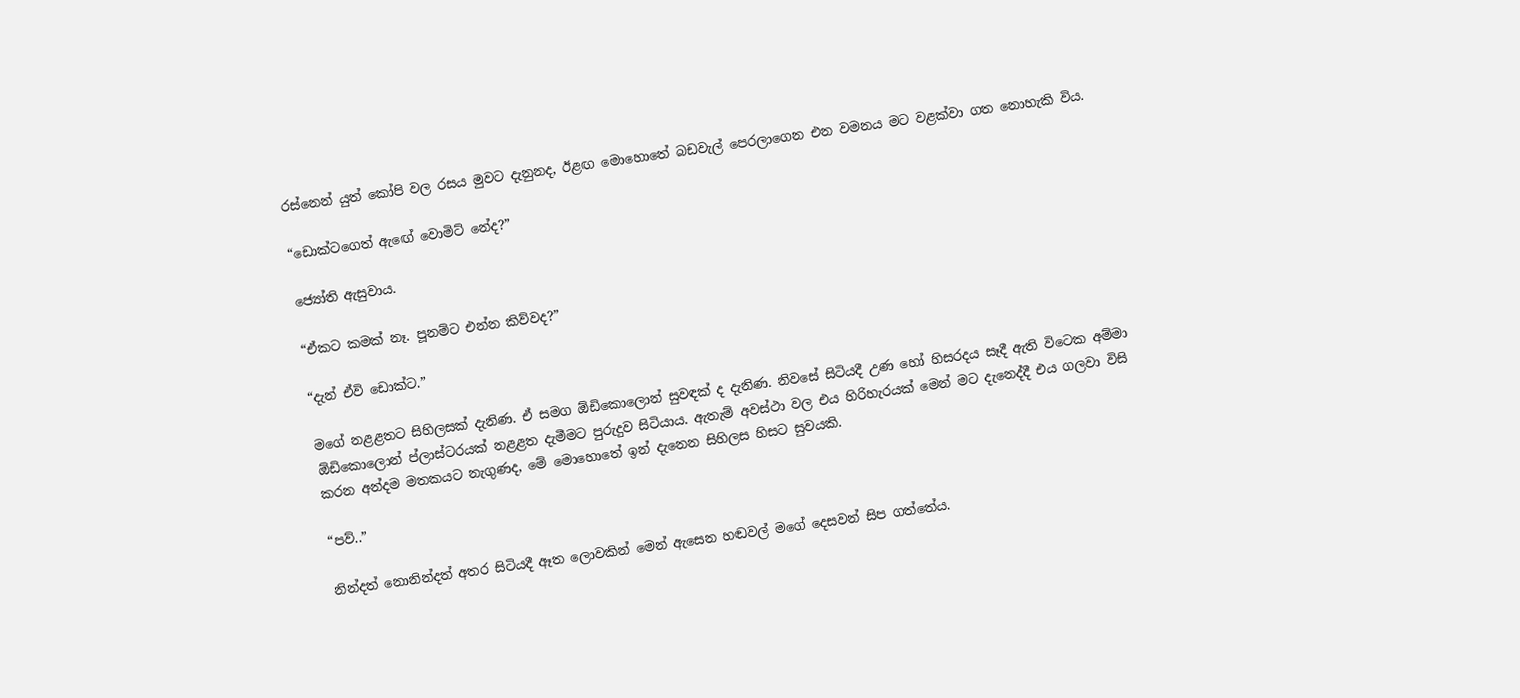රස්නෙන් යුත් කෝපි වල රසය මුවට දැනුනද, ඊළඟ මොහොතේ බඩවැල් පෙරලාගෙන එන වමනය මට වළක්වා ගත නොහැකි විය.

“ඩොක්ටගෙත් ඇඟේ වොමිට් නේද?”

ජ්‍යෝති ඇසුවාය.

“ඒකට කමක් නෑ. පූනම්ට එන්න කිව්වද?”

“දැන් ඒවි ඩොක්ට.”

මගේ නළළතට සිහිලසක් දැනිණ. ඒ සමග ඕඩිකොලොන් සුවඳක් ද දැනිණ. නිවසේ සිටියදී උණ හෝ හිසරදය සෑදී ඇති විටෙක අම්මා ඕඩිකොලොන් ප්ලාස්ටරයක් නළළත දැමීමට පුරුදුව සිටියාය. ඇතැම් අවස්ථා වල එය හිරිහැරයක් මෙන් මට දැනෙද්දී එය ගලවා විසි කරන අන්දම මතකයට නැගුණද, මේ මොහොතේ ඉන් දැනෙන සිහිලස හිසට සුවයකි.

“පව්..”

නින්දත් නොනින්දත් අතර සිටියදී ඈත ලොවකින් මෙන් ඇසෙන හඬවල් මගේ දෙසවන් සිප ගත්තේය.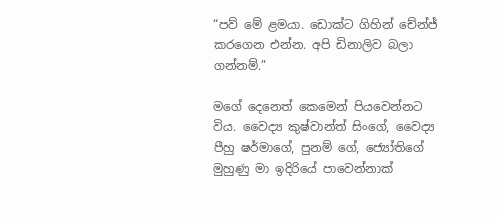“පව් මේ ළමයා. ඩොක්ට ගිහින් චේන්ජ් කරගෙන එන්න. අපි ඩිනාලිව බලා ගන්නම්.”

මගේ දෙනෙත් කෙමෙන් පියවෙන්නට විය. වෛද්‍ය කුෂ්වාන්ත් සිංගේ, වෛද්‍ය පීහු ෂර්මාගේ, පුනම් ගේ, ජ්‍යෝතිගේ මුහුණු මා ඉදිරියේ පාවෙන්නාක්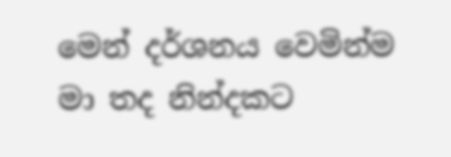මෙන් දර්ශනය වෙමින්ම මා තද නින්දකට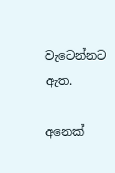වැටෙන්නට ඇත.

අනෙක්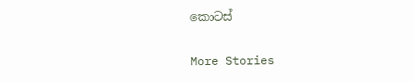කොටස්

More Stories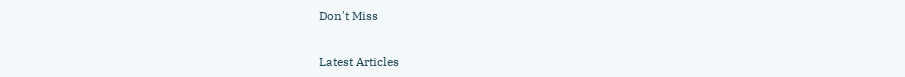Don't Miss


Latest Articles